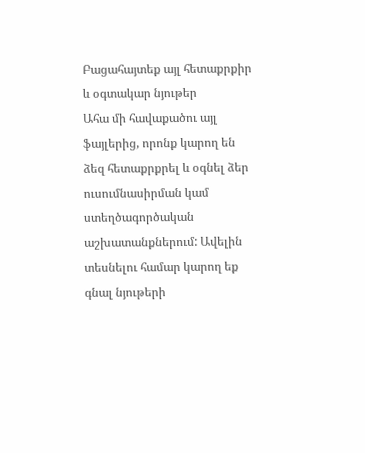Բացահայտեք այլ հետաքրքիր և օգտակար նյութեր
Ահա մի հավաքածու այլ ֆայլերից, որոնք կարող են ձեզ հետաքրքրել և օգնել ձեր ուսումնասիրման կամ ստեղծագործական աշխատանքներում: Ավելին տեսնելու համար կարող եք գնալ նյութերի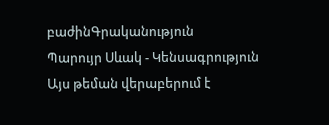բաժինԳրականություն
Պարույր Սևակ - Կենսագրություն
Այս թեման վերաբերում է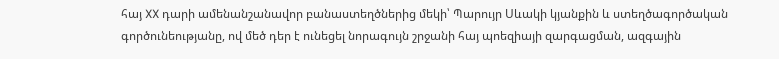հայ XX դարի ամենանշանավոր բանաստեղծներից մեկի՝ Պարույր Սևակի կյանքին և ստեղծագործական գործունեությանը, ով մեծ դեր է ունեցել նորագույն շրջանի հայ պոեզիայի զարգացման, ազգային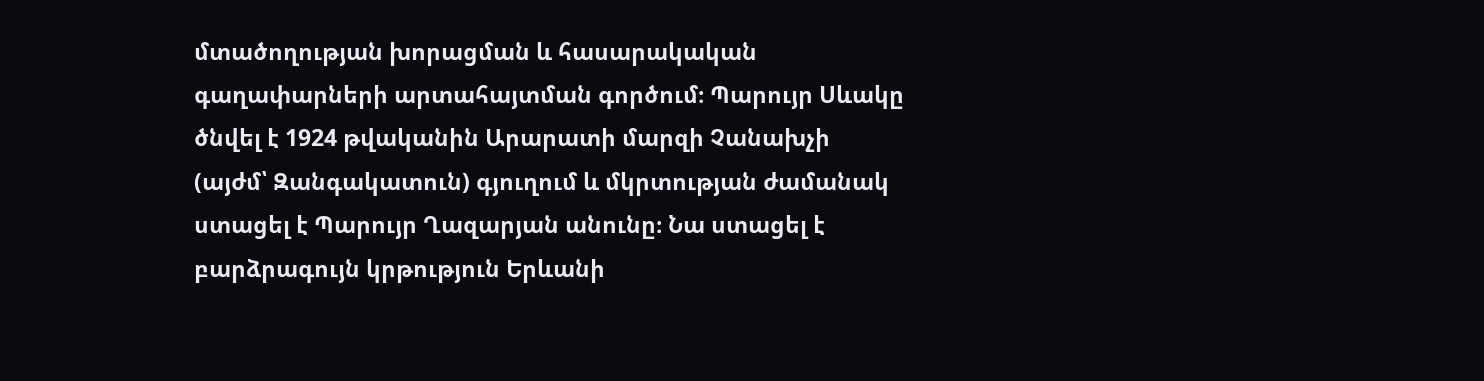մտածողության խորացման և հասարակական գաղափարների արտահայտման գործում։ Պարույր Սևակը ծնվել է 1924 թվականին Արարատի մարզի Չանախչի (այժմ՝ Զանգակատուն) գյուղում և մկրտության ժամանակ ստացել է Պարույր Ղազարյան անունը։ Նա ստացել է բարձրագույն կրթություն Երևանի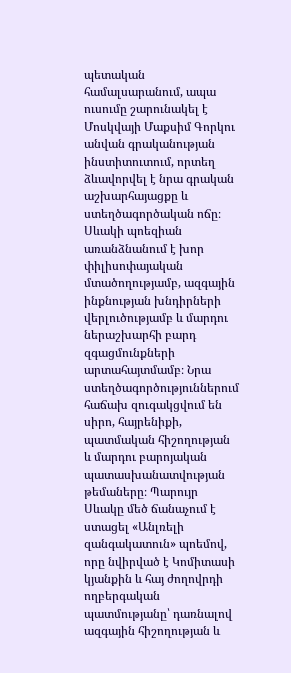պետական համալսարանում, ապա ուսումը շարունակել է Մոսկվայի Մաքսիմ Գորկու անվան գրականության ինստիտուտում, որտեղ ձևավորվել է նրա գրական աշխարհայացքը և ստեղծագործական ոճը։ Սևակի պոեզիան առանձնանում է խոր փիլիսոփայական մտածողությամբ, ազգային ինքնության խնդիրների վերլուծությամբ և մարդու ներաշխարհի բարդ զգացմունքների արտահայտմամբ։ Նրա ստեղծագործություններում հաճախ զուգակցվում են սիրո, հայրենիքի, պատմական հիշողության և մարդու բարոյական պատասխանատվության թեմաները։ Պարույր Սևակը մեծ ճանաչում է ստացել «Անլռելի զանգակատուն» պոեմով, որը նվիրված է Կոմիտասի կյանքին և հայ ժողովրդի ողբերգական պատմությանը՝ դառնալով ազգային հիշողության և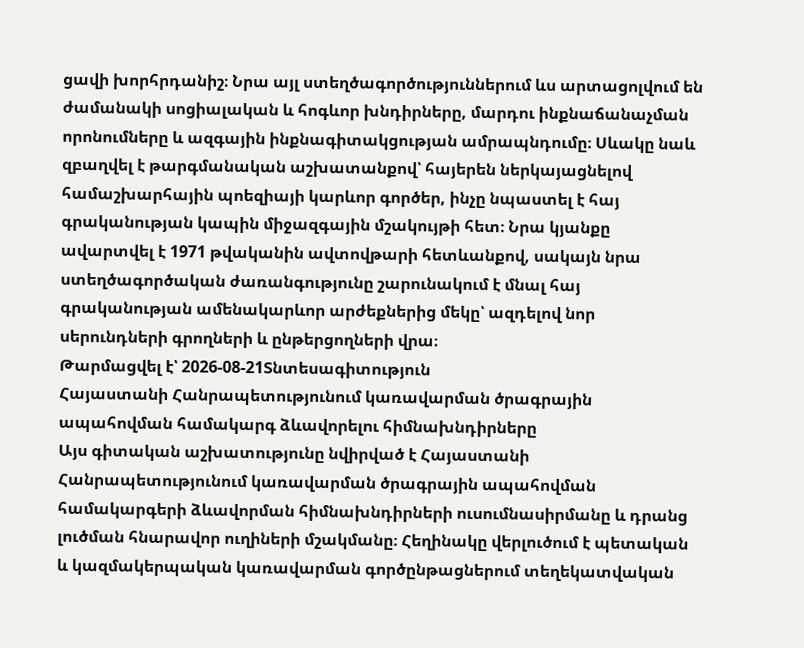ցավի խորհրդանիշ։ Նրա այլ ստեղծագործություններում ևս արտացոլվում են ժամանակի սոցիալական և հոգևոր խնդիրները, մարդու ինքնաճանաչման որոնումները և ազգային ինքնագիտակցության ամրապնդումը։ Սևակը նաև զբաղվել է թարգմանական աշխատանքով՝ հայերեն ներկայացնելով համաշխարհային պոեզիայի կարևոր գործեր, ինչը նպաստել է հայ գրականության կապին միջազգային մշակույթի հետ։ Նրա կյանքը ավարտվել է 1971 թվականին ավտովթարի հետևանքով, սակայն նրա ստեղծագործական ժառանգությունը շարունակում է մնալ հայ գրականության ամենակարևոր արժեքներից մեկը՝ ազդելով նոր սերունդների գրողների և ընթերցողների վրա։
Թարմացվել է՝ 2026-08-21Տնտեսագիտություն
Հայաստանի Հանրապետությունում կառավարման ծրագրային ապահովման համակարգ ձևավորելու հիմնախնդիրները
Այս գիտական աշխատությունը նվիրված է Հայաստանի Հանրապետությունում կառավարման ծրագրային ապահովման համակարգերի ձևավորման հիմնախնդիրների ուսումնասիրմանը և դրանց լուծման հնարավոր ուղիների մշակմանը։ Հեղինակը վերլուծում է պետական և կազմակերպական կառավարման գործընթացներում տեղեկատվական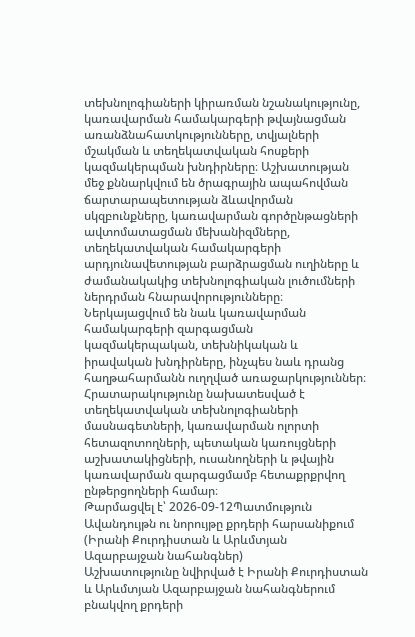տեխնոլոգիաների կիրառման նշանակությունը, կառավարման համակարգերի թվայնացման առանձնահատկությունները, տվյալների մշակման և տեղեկատվական հոսքերի կազմակերպման խնդիրները։ Աշխատության մեջ քննարկվում են ծրագրային ապահովման ճարտարապետության ձևավորման սկզբունքները, կառավարման գործընթացների ավտոմատացման մեխանիզմները, տեղեկատվական համակարգերի արդյունավետության բարձրացման ուղիները և ժամանակակից տեխնոլոգիական լուծումների ներդրման հնարավորությունները։ Ներկայացվում են նաև կառավարման համակարգերի զարգացման կազմակերպական, տեխնիկական և իրավական խնդիրները, ինչպես նաև դրանց հաղթահարմանն ուղղված առաջարկություններ։ Հրատարակությունը նախատեսված է տեղեկատվական տեխնոլոգիաների մասնագետների, կառավարման ոլորտի հետազոտողների, պետական կառույցների աշխատակիցների, ուսանողների և թվային կառավարման զարգացմամբ հետաքրքրվող ընթերցողների համար։
Թարմացվել է՝ 2026-09-12Պատմություն
Ավանդույթն ու նորույթը քրդերի հարսանիքում (Իրանի Քուրդիստան և Արևմտյան Ազարբայջան նահանգներ)
Աշխատությունը նվիրված է Իրանի Քուրդիստան և Արևմտյան Ազարբայջան նահանգներում բնակվող քրդերի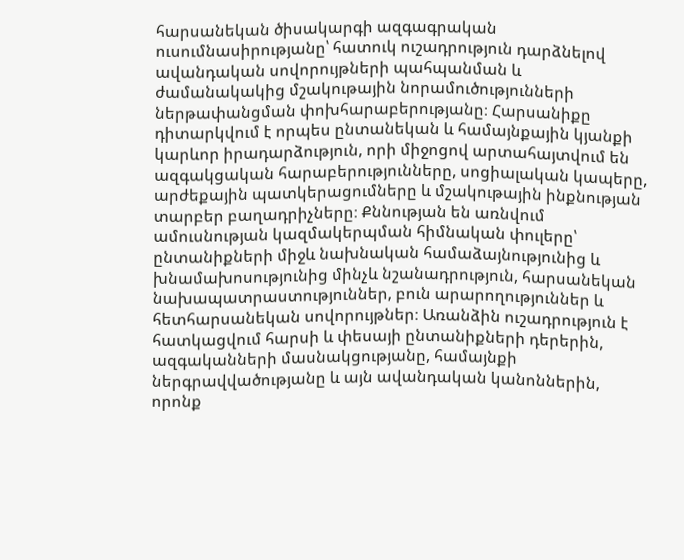հարսանեկան ծիսակարգի ազգագրական ուսումնասիրությանը՝ հատուկ ուշադրություն դարձնելով ավանդական սովորույթների պահպանման և ժամանակակից մշակութային նորամուծությունների ներթափանցման փոխհարաբերությանը։ Հարսանիքը դիտարկվում է որպես ընտանեկան և համայնքային կյանքի կարևոր իրադարձություն, որի միջոցով արտահայտվում են ազգակցական հարաբերությունները, սոցիալական կապերը, արժեքային պատկերացումները և մշակութային ինքնության տարբեր բաղադրիչները։ Քննության են առնվում ամուսնության կազմակերպման հիմնական փուլերը՝ ընտանիքների միջև նախնական համաձայնությունից և խնամախոսությունից մինչև նշանադրություն, հարսանեկան նախապատրաստություններ, բուն արարողություններ և հետհարսանեկան սովորույթներ։ Առանձին ուշադրություն է հատկացվում հարսի և փեսայի ընտանիքների դերերին, ազգականների մասնակցությանը, համայնքի ներգրավվածությանը և այն ավանդական կանոններին, որոնք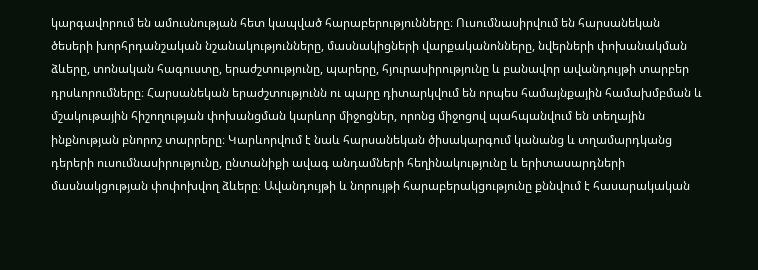կարգավորում են ամուսնության հետ կապված հարաբերությունները։ Ուսումնասիրվում են հարսանեկան ծեսերի խորհրդանշական նշանակությունները, մասնակիցների վարքականոնները, նվերների փոխանակման ձևերը, տոնական հագուստը, երաժշտությունը, պարերը, հյուրասիրությունը և բանավոր ավանդույթի տարբեր դրսևորումները։ Հարսանեկան երաժշտությունն ու պարը դիտարկվում են որպես համայնքային համախմբման և մշակութային հիշողության փոխանցման կարևոր միջոցներ, որոնց միջոցով պահպանվում են տեղային ինքնության բնորոշ տարրերը։ Կարևորվում է նաև հարսանեկան ծիսակարգում կանանց և տղամարդկանց դերերի ուսումնասիրությունը, ընտանիքի ավագ անդամների հեղինակությունը և երիտասարդների մասնակցության փոփոխվող ձևերը։ Ավանդույթի և նորույթի հարաբերակցությունը քննվում է հասարակական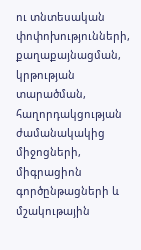ու տնտեսական փոփոխությունների, քաղաքայնացման, կրթության տարածման, հաղորդակցության ժամանակակից միջոցների, միգրացիոն գործընթացների և մշակութային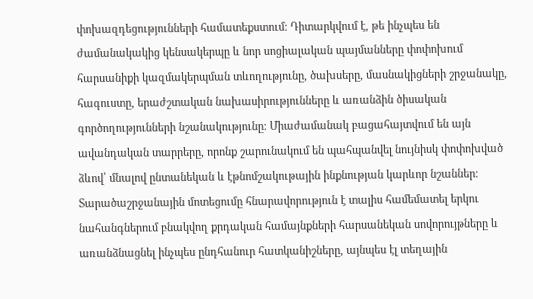փոխազդեցությունների համատեքստում։ Դիտարկվում է, թե ինչպես են ժամանակակից կենսակերպը և նոր սոցիալական պայմանները փոփոխում հարսանիքի կազմակերպման տևողությունը, ծախսերը, մասնակիցների շրջանակը, հագուստը, երաժշտական նախասիրությունները և առանձին ծիսական գործողությունների նշանակությունը։ Միաժամանակ բացահայտվում են այն ավանդական տարրերը, որոնք շարունակում են պահպանվել նույնիսկ փոփոխված ձևով՝ մնալով ընտանեկան և էթնոմշակութային ինքնության կարևոր նշաններ։ Տարածաշրջանային մոտեցումը հնարավորություն է տալիս համեմատել երկու նահանգներում բնակվող քրդական համայնքների հարսանեկան սովորույթները և առանձնացնել ինչպես ընդհանուր հատկանիշները, այնպես էլ տեղային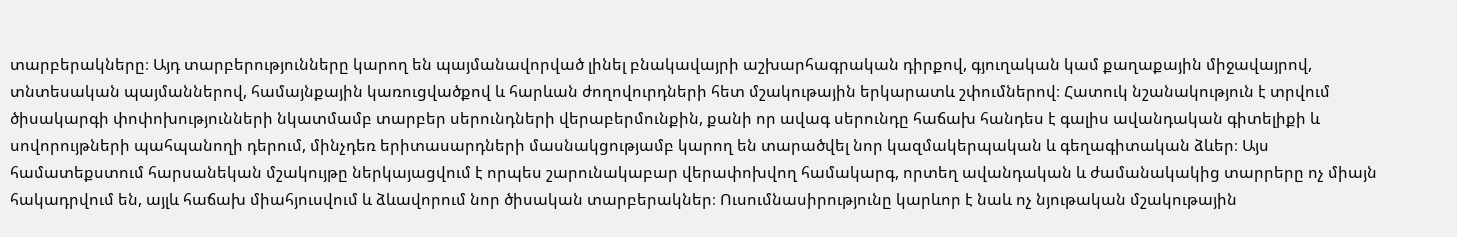տարբերակները։ Այդ տարբերությունները կարող են պայմանավորված լինել բնակավայրի աշխարհագրական դիրքով, գյուղական կամ քաղաքային միջավայրով, տնտեսական պայմաններով, համայնքային կառուցվածքով և հարևան ժողովուրդների հետ մշակութային երկարատև շփումներով։ Հատուկ նշանակություն է տրվում ծիսակարգի փոփոխությունների նկատմամբ տարբեր սերունդների վերաբերմունքին, քանի որ ավագ սերունդը հաճախ հանդես է գալիս ավանդական գիտելիքի և սովորույթների պահպանողի դերում, մինչդեռ երիտասարդների մասնակցությամբ կարող են տարածվել նոր կազմակերպական և գեղագիտական ձևեր։ Այս համատեքստում հարսանեկան մշակույթը ներկայացվում է որպես շարունակաբար վերափոխվող համակարգ, որտեղ ավանդական և ժամանակակից տարրերը ոչ միայն հակադրվում են, այլև հաճախ միահյուսվում և ձևավորում նոր ծիսական տարբերակներ։ Ուսումնասիրությունը կարևոր է նաև ոչ նյութական մշակութային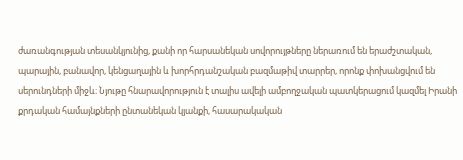ժառանգության տեսանկյունից, քանի որ հարսանեկան սովորույթները ներառում են երաժշտական, պարային, բանավոր, կենցաղային և խորհրդանշական բազմաթիվ տարրեր, որոնք փոխանցվում են սերունդների միջև։ Նյութը հնարավորություն է տալիս ավելի ամբողջական պատկերացում կազմել Իրանի քրդական համայնքների ընտանեկան կյանքի, հասարակական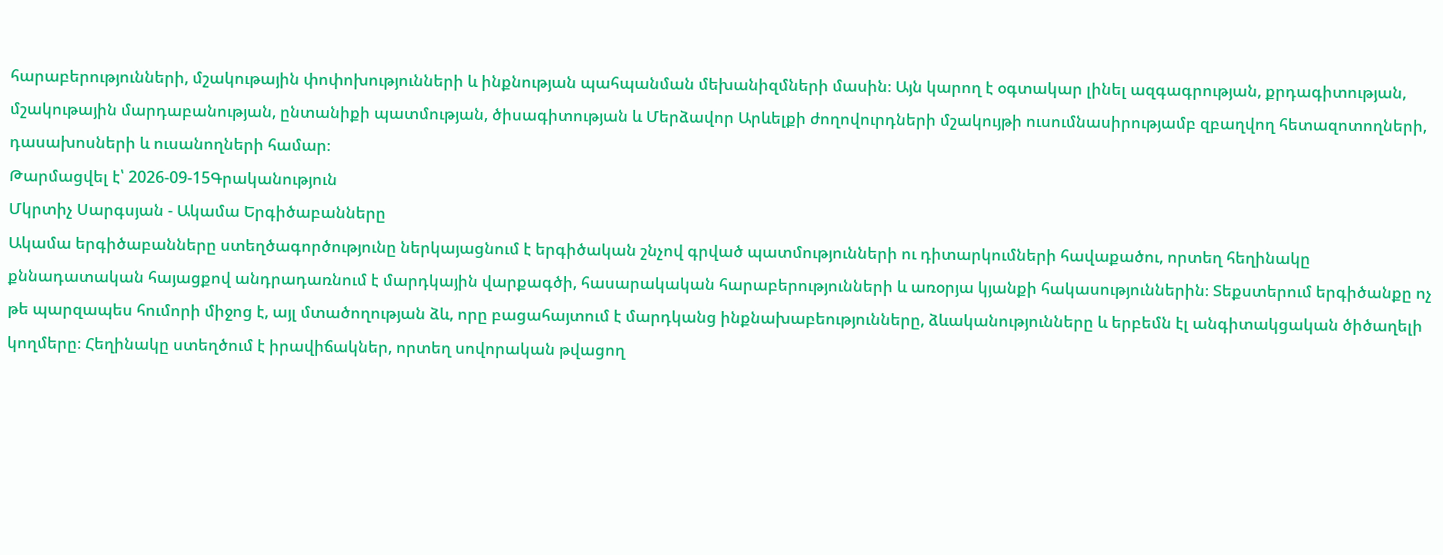հարաբերությունների, մշակութային փոփոխությունների և ինքնության պահպանման մեխանիզմների մասին։ Այն կարող է օգտակար լինել ազգագրության, քրդագիտության, մշակութային մարդաբանության, ընտանիքի պատմության, ծիսագիտության և Մերձավոր Արևելքի ժողովուրդների մշակույթի ուսումնասիրությամբ զբաղվող հետազոտողների, դասախոսների և ուսանողների համար։
Թարմացվել է՝ 2026-09-15Գրականություն
Մկրտիչ Սարգսյան - Ակամա Երգիծաբանները
Ակամա երգիծաբանները ստեղծագործությունը ներկայացնում է երգիծական շնչով գրված պատմությունների ու դիտարկումների հավաքածու, որտեղ հեղինակը քննադատական հայացքով անդրադառնում է մարդկային վարքագծի, հասարակական հարաբերությունների և առօրյա կյանքի հակասություններին։ Տեքստերում երգիծանքը ոչ թե պարզապես հումորի միջոց է, այլ մտածողության ձև, որը բացահայտում է մարդկանց ինքնախաբեությունները, ձևականությունները և երբեմն էլ անգիտակցական ծիծաղելի կողմերը։ Հեղինակը ստեղծում է իրավիճակներ, որտեղ սովորական թվացող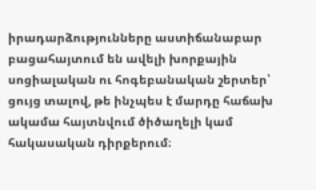իրադարձությունները աստիճանաբար բացահայտում են ավելի խորքային սոցիալական ու հոգեբանական շերտեր՝ ցույց տալով, թե ինչպես է մարդը հաճախ ակամա հայտնվում ծիծաղելի կամ հակասական դիրքերում։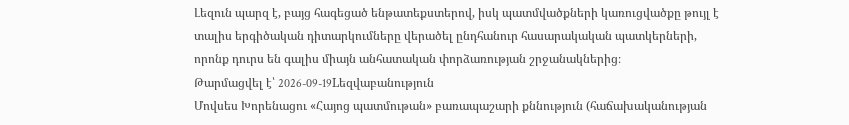Լեզուն պարզ է, բայց հագեցած ենթատեքստերով, իսկ պատմվածքների կառուցվածքը թույլ է տալիս երգիծական դիտարկումները վերածել ընդհանուր հասարակական պատկերների, որոնք դուրս են գալիս միայն անհատական փորձառության շրջանակներից։
Թարմացվել է՝ 2026-09-19Lեզվաբանություն
Մովսես Խորենացու «Հայոց պատմութան» բառապաշարի քննություն (հաճախականության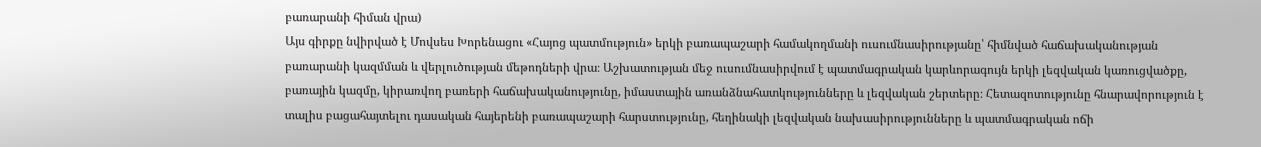բառարանի հիման վրա)
Այս գիրքը նվիրված է Մովսես Խորենացու «Հայոց պատմություն» երկի բառապաշարի համակողմանի ուսումնասիրությանը՝ հիմնված հաճախականության բառարանի կազմման և վերլուծության մեթոդների վրա։ Աշխատության մեջ ուսումնասիրվում է պատմագրական կարևորագույն երկի լեզվական կառուցվածքը, բառային կազմը, կիրառվող բառերի հաճախականությունը, իմաստային առանձնահատկությունները և լեզվական շերտերը։ Հետազոտությունը հնարավորություն է տալիս բացահայտելու դասական հայերենի բառապաշարի հարստությունը, հեղինակի լեզվական նախասիրությունները և պատմագրական ոճի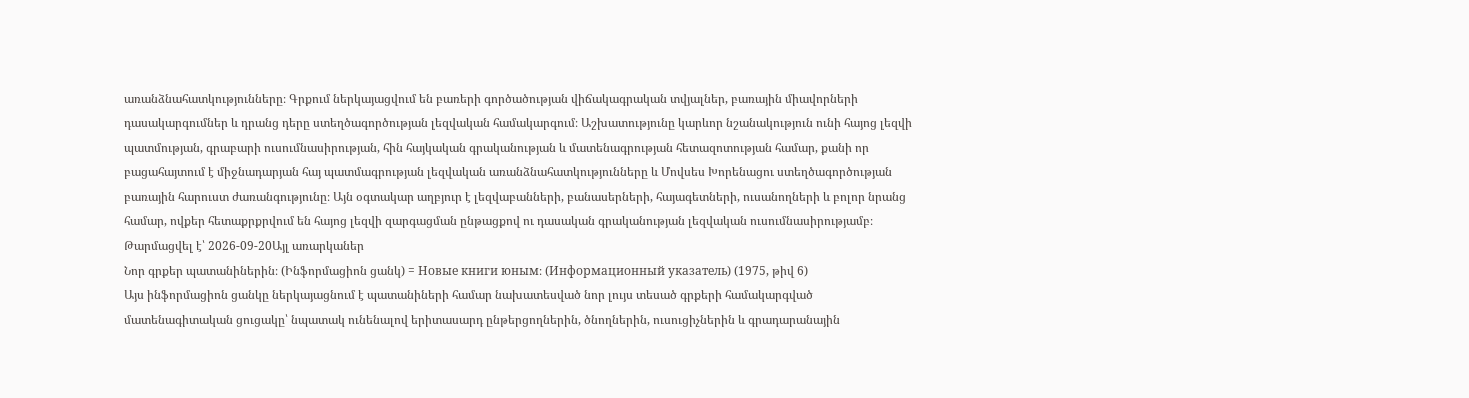առանձնահատկությունները։ Գրքում ներկայացվում են բառերի գործածության վիճակագրական տվյալներ, բառային միավորների դասակարգումներ և դրանց դերը ստեղծագործության լեզվական համակարգում։ Աշխատությունը կարևոր նշանակություն ունի հայոց լեզվի պատմության, գրաբարի ուսումնասիրության, հին հայկական գրականության և մատենագրության հետազոտության համար, քանի որ բացահայտում է միջնադարյան հայ պատմագրության լեզվական առանձնահատկությունները և Մովսես Խորենացու ստեղծագործության բառային հարուստ ժառանգությունը։ Այն օգտակար աղբյուր է լեզվաբանների, բանասերների, հայագետների, ուսանողների և բոլոր նրանց համար, ովքեր հետաքրքրվում են հայոց լեզվի զարգացման ընթացքով ու դասական գրականության լեզվական ուսումնասիրությամբ։
Թարմացվել է՝ 2026-09-20Այլ առարկաներ
Նոր գրքեր պատանիներին։ (Ինֆորմացիոն ցանկ) = Новые книги юным։ (Информационный указатель) (1975, թիվ 6)
Այս ինֆորմացիոն ցանկը ներկայացնում է պատանիների համար նախատեսված նոր լույս տեսած գրքերի համակարգված մատենագիտական ցուցակը՝ նպատակ ունենալով երիտասարդ ընթերցողներին, ծնողներին, ուսուցիչներին և գրադարանային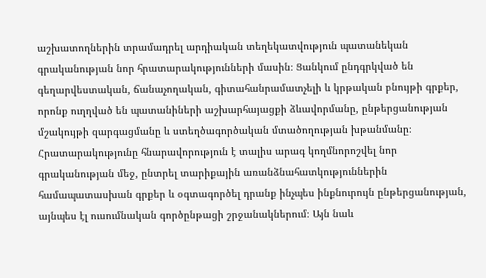աշխատողներին տրամադրել արդիական տեղեկատվություն պատանեկան գրականության նոր հրատարակությունների մասին։ Ցանկում ընդգրկված են գեղարվեստական, ճանաչողական, գիտահանրամատչելի և կրթական բնույթի գրքեր, որոնք ուղղված են պատանիների աշխարհայացքի ձևավորմանը, ընթերցանության մշակույթի զարգացմանը և ստեղծագործական մտածողության խթանմանը։ Հրատարակությունը հնարավորություն է տալիս արագ կողմնորոշվել նոր գրականության մեջ, ընտրել տարիքային առանձնահատկություններին համապատասխան գրքեր և օգտագործել դրանք ինչպես ինքնուրույն ընթերցանության, այնպես էլ ուսումնական գործընթացի շրջանակներում։ Այն նաև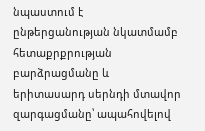նպաստում է ընթերցանության նկատմամբ հետաքրքրության բարձրացմանը և երիտասարդ սերնդի մտավոր զարգացմանը՝ ապահովելով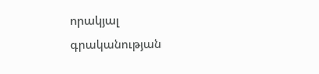որակյալ գրականության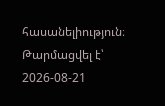հասանելիություն։
Թարմացվել է՝ 2026-08-21